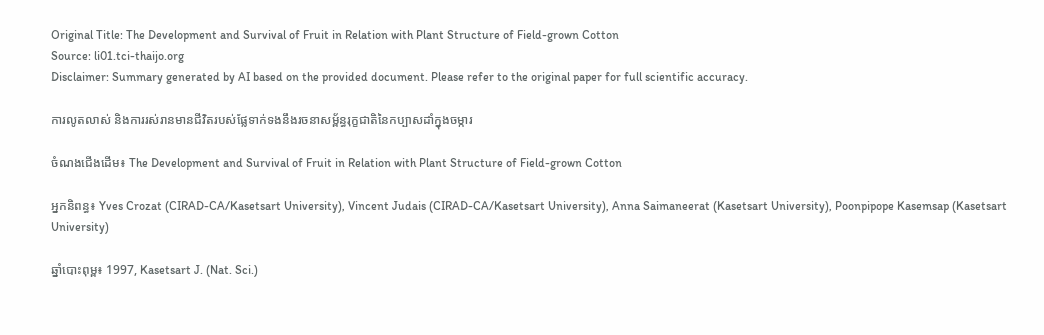Original Title: The Development and Survival of Fruit in Relation with Plant Structure of Field-grown Cotton
Source: li01.tci-thaijo.org
Disclaimer: Summary generated by AI based on the provided document. Please refer to the original paper for full scientific accuracy.

ការលូតលាស់ និងការរស់រានមានជីវិតរបស់ផ្លែទាក់ទងនឹងរចនាសម្ព័ន្ធរុក្ខជាតិនៃកប្បាសដាំក្នុងចម្ការ

ចំណងជើងដើម៖ The Development and Survival of Fruit in Relation with Plant Structure of Field-grown Cotton

អ្នកនិពន្ធ៖ Yves Crozat (CIRAD-CA/Kasetsart University), Vincent Judais (CIRAD-CA/Kasetsart University), Anna Saimaneerat (Kasetsart University), Poonpipope Kasemsap (Kasetsart University)

ឆ្នាំបោះពុម្ព៖ 1997, Kasetsart J. (Nat. Sci.)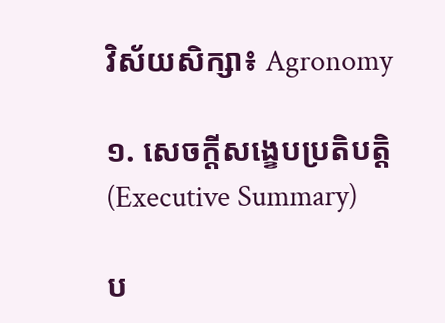វិស័យសិក្សា៖ Agronomy

១. សេចក្តីសង្ខេបប្រតិបត្តិ (Executive Summary)

ប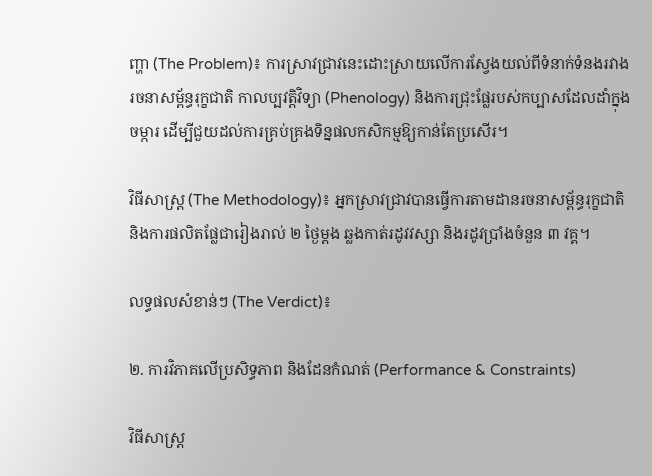ញ្ហា (The Problem)៖ ការស្រាវជ្រាវនេះដោះស្រាយលើការស្វែងយល់ពីទំនាក់ទំនងរវាងរចនាសម្ព័ន្ធរុក្ខជាតិ កាលប្បវត្តិវិទ្យា (Phenology) និងការជ្រុះផ្លែរបស់កប្បាសដែលដាំក្នុងចម្ការ ដើម្បីជួយដល់ការគ្រប់គ្រងទិន្នផលកសិកម្មឱ្យកាន់តែប្រសើរ។

វិធីសាស្ត្រ (The Methodology)៖ អ្នកស្រាវជ្រាវបានធ្វើការតាមដានរចនាសម្ព័ន្ធរុក្ខជាតិ និងការផលិតផ្លែជារៀងរាល់ ២ ថ្ងៃម្តង ឆ្លងកាត់រដូវវស្សា និងរដូវប្រាំងចំនួន ៣ វគ្គ។

លទ្ធផលសំខាន់ៗ (The Verdict)៖

២. ការវិភាគលើប្រសិទ្ធភាព និងដែនកំណត់ (Performance & Constraints)

វិធីសាស្ត្រ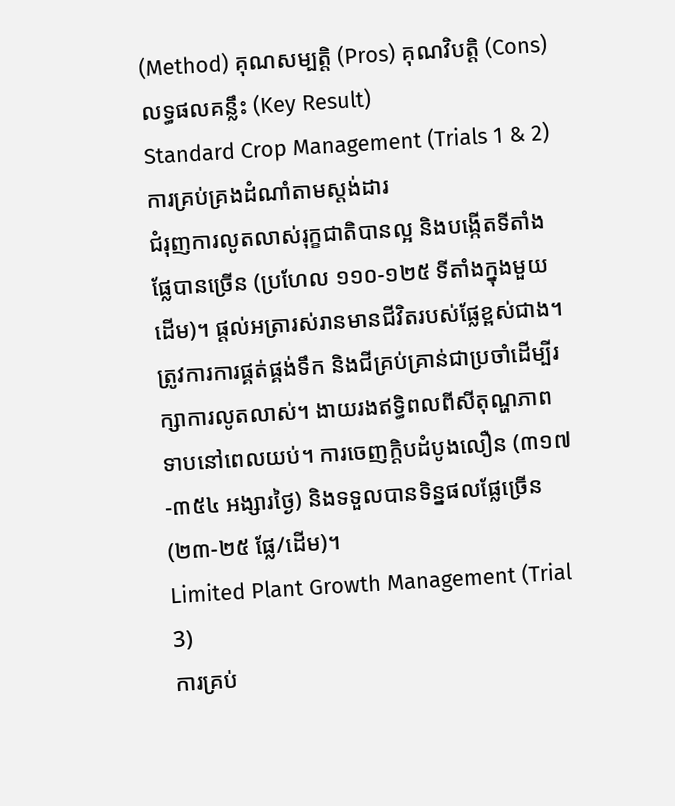(Method) គុណសម្បត្តិ (Pros) គុណវិបត្តិ (Cons) លទ្ធផលគន្លឹះ (Key Result)
Standard Crop Management (Trials 1 & 2)
ការគ្រប់គ្រងដំណាំតាមស្តង់ដារ
ជំរុញការលូតលាស់រុក្ខជាតិបានល្អ និងបង្កើតទីតាំងផ្លែបានច្រើន (ប្រហែល ១១០-១២៥ ទីតាំងក្នុងមួយដើម)។ ផ្តល់អត្រារស់រានមានជីវិតរបស់ផ្លែខ្ពស់ជាង។ ត្រូវការការផ្គត់ផ្គង់ទឹក និងជីគ្រប់គ្រាន់ជាប្រចាំដើម្បីរក្សាការលូតលាស់។ ងាយរងឥទ្ធិពលពីសីតុណ្ហភាពទាបនៅពេលយប់។ ការចេញក្តិបដំបូងលឿន (៣១៧-៣៥៤ អង្សារថ្ងៃ) និងទទួលបានទិន្នផលផ្លែច្រើន (២៣-២៥ ផ្លែ/ដើម)។
Limited Plant Growth Management (Trial 3)
ការគ្រប់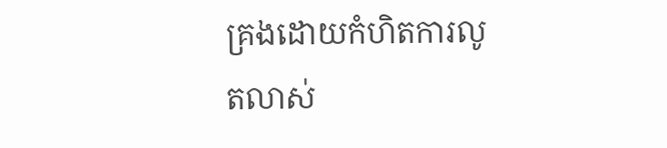គ្រងដោយកំហិតការលូតលាស់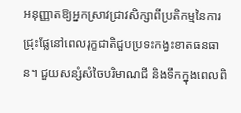អនុញ្ញាតឱ្យអ្នកស្រាវជ្រាវសិក្សាពីប្រតិកម្មនៃការជ្រុះផ្លែនៅពេលរុក្ខជាតិជួបប្រទះកង្វះខាតធនធាន។ ជួយសន្សំសំចៃបរិមាណជី និងទឹកក្នុងពេលពិ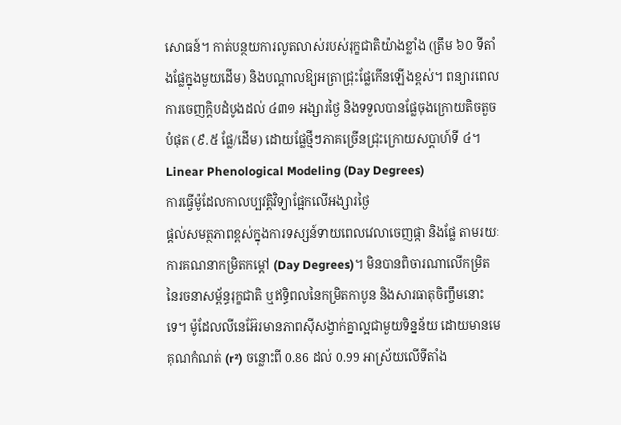សោធន៍។ កាត់បន្ថយការលូតលាស់របស់រុក្ខជាតិយ៉ាងខ្លាំង (ត្រឹម ៦០ ទីតាំងផ្លែក្នុងមួយដើម) និងបណ្តាលឱ្យអត្រាជ្រុះផ្លែកើនឡើងខ្ពស់។ ពន្យារពេលការចេញក្តិបដំបូងដល់ ៤៣១ អង្សារថ្ងៃ និងទទួលបានផ្លែចុងក្រោយតិចតួចបំផុត (៩.៥ ផ្លែ/ដើម) ដោយផ្លែថ្មីៗភាគច្រើនជ្រុះក្រោយសប្តាហ៍ទី ៤។
Linear Phenological Modeling (Day Degrees)
ការធ្វើម៉ូដែលកាលប្បវត្តិវិទ្យាផ្អែកលើអង្សារថ្ងៃ
ផ្តល់សមត្ថភាពខ្ពស់ក្នុងការទស្សន៍ទាយពេលវេលាចេញផ្កា និងផ្លែ តាមរយៈការគណនាកម្រិតកម្តៅ (Day Degrees)។ មិនបានពិចារណាលើកម្រិតនៃរចនាសម្ព័ន្ធរុក្ខជាតិ ឬឥទ្ធិពលនៃកម្រិតកាបូន និងសារធាតុចិញ្ចឹមនោះទេ។ ម៉ូដែលលីនេអ៊ែរមានភាពស៊ីសង្វាក់គ្នាល្អជាមួយទិន្នន័យ ដោយមានមេគុណកំណត់ (r²) ចន្លោះពី 0.86 ដល់ 0.99 អាស្រ័យលើទីតាំង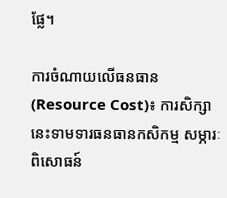ផ្លែ។

ការចំណាយលើធនធាន (Resource Cost)៖ ការសិក្សានេះទាមទារធនធានកសិកម្ម សម្ភារៈពិសោធន៍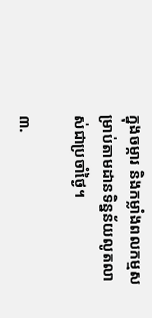ក្នុងចម្ការ និងកម្លាំងពលកម្មសម្រាប់តាមដានទិន្នន័យលូតលាស់ជាប្រចាំថ្ងៃ។

៣.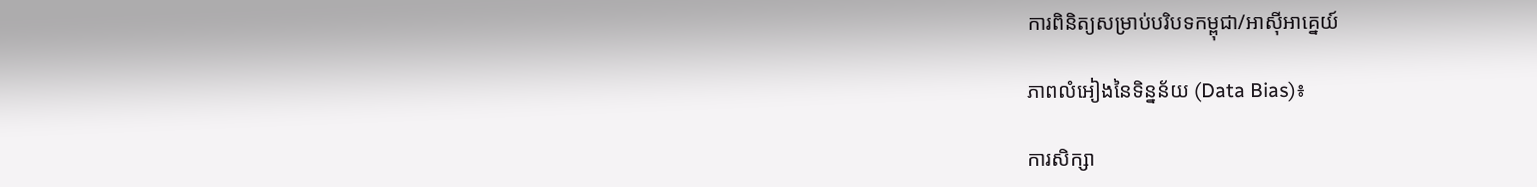ការពិនិត្យសម្រាប់បរិបទកម្ពុជា/អាស៊ីអាគ្នេយ៍

ភាពលំអៀងនៃទិន្នន័យ (Data Bias)៖

ការសិក្សា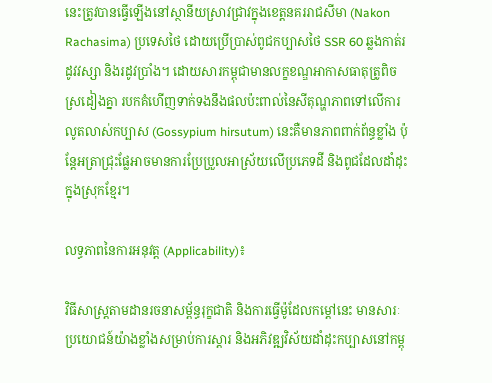នេះត្រូវបានធ្វើឡើងនៅស្ថានីយស្រាវជ្រាវក្នុងខេត្តនគររាជសីមា (Nakon Rachasima) ប្រទេសថៃ ដោយប្រើប្រាស់ពូជកប្បាសថៃ SSR 60 ឆ្លងកាត់រដូវវស្សា និងរដូវប្រាំង។ ដោយសារកម្ពុជាមានលក្ខខណ្ឌអាកាសធាតុត្រូពិចស្រដៀងគ្នា របកគំហើញទាក់ទងនឹងផលប៉ះពាល់នៃសីតុណ្ហភាពទៅលើការលូតលាស់កប្បាស (Gossypium hirsutum) នេះគឺមានភាពពាក់ព័ន្ធខ្លាំង ប៉ុន្តែអត្រាជ្រុះផ្លែអាចមានការប្រែប្រួលអាស្រ័យលើប្រភេទដី និងពូជដែលដាំដុះក្នុងស្រុកខ្មែរ។

លទ្ធភាពនៃការអនុវត្ត (Applicability)៖

វិធីសាស្ត្រតាមដានរចនាសម្ព័ន្ធរុក្ខជាតិ និងការធ្វើម៉ូដែលកម្តៅនេះ មានសារៈប្រយោជន៍យ៉ាងខ្លាំងសម្រាប់ការស្តារ និងអភិវឌ្ឍវិស័យដាំដុះកប្បាសនៅកម្ពុ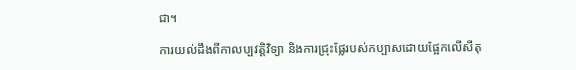ជា។

ការយល់ដឹងពីកាលប្បវត្តិវិទ្យា និងការជ្រុះផ្លែរបស់កប្បាសដោយផ្អែកលើសីតុ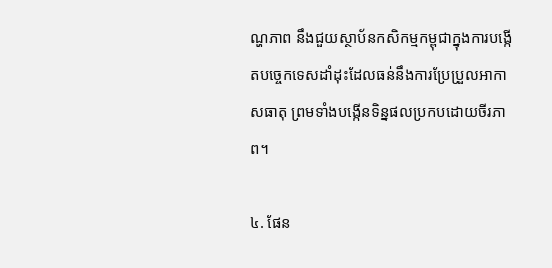ណ្ហភាព នឹងជួយស្ថាប័នកសិកម្មកម្ពុជាក្នុងការបង្កើតបច្ចេកទេសដាំដុះដែលធន់នឹងការប្រែប្រួលអាកាសធាតុ ព្រមទាំងបង្កើនទិន្នផលប្រកបដោយចីរភាព។

៤. ផែន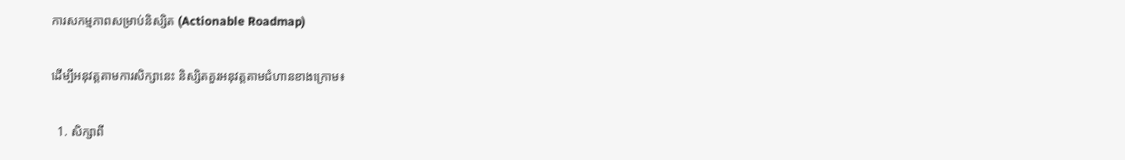ការសកម្មភាពសម្រាប់និស្សិត (Actionable Roadmap)

ដើម្បីអនុវត្តតាមការសិក្សានេះ និស្សិតគួរអនុវត្តតាមជំហានខាងក្រោម៖

  1. សិក្សាពី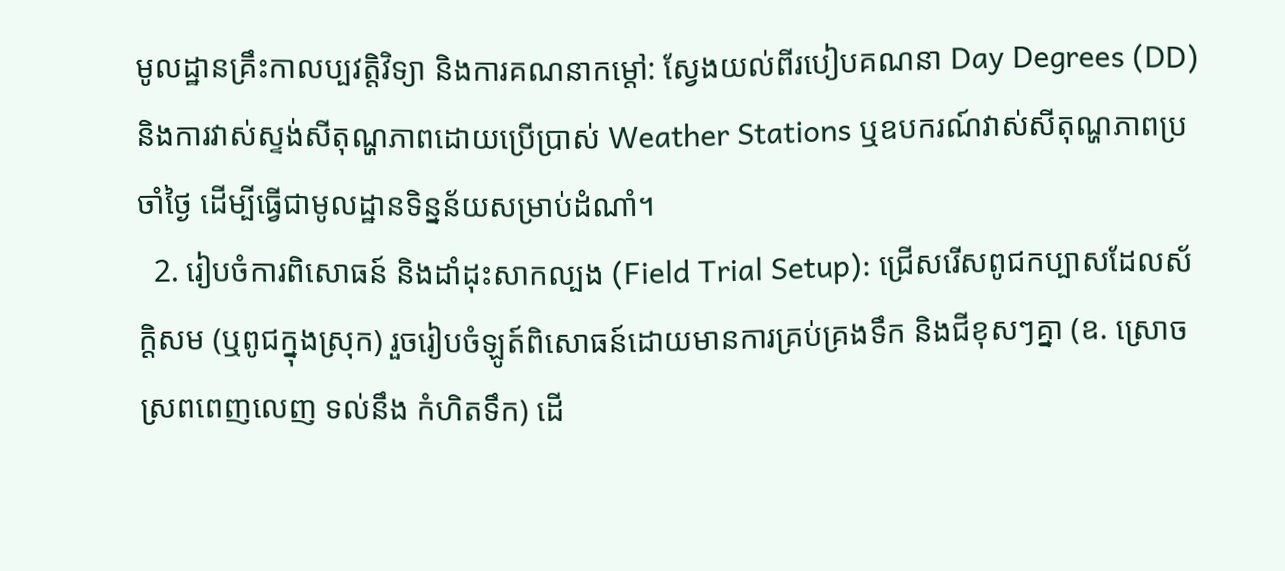មូលដ្ឋានគ្រឹះកាលប្បវត្តិវិទ្យា និងការគណនាកម្តៅ: ស្វែងយល់ពីរបៀបគណនា Day Degrees (DD) និងការវាស់ស្ទង់សីតុណ្ហភាពដោយប្រើប្រាស់ Weather Stations ឬឧបករណ៍វាស់សីតុណ្ហភាពប្រចាំថ្ងៃ ដើម្បីធ្វើជាមូលដ្ឋានទិន្នន័យសម្រាប់ដំណាំ។
  2. រៀបចំការពិសោធន៍ និងដាំដុះសាកល្បង (Field Trial Setup): ជ្រើសរើសពូជកប្បាសដែលស័ក្តិសម (ឬពូជក្នុងស្រុក) រួចរៀបចំឡូត៍ពិសោធន៍ដោយមានការគ្រប់គ្រងទឹក និងជីខុសៗគ្នា (ឧ. ស្រោចស្រពពេញលេញ ទល់នឹង កំហិតទឹក) ដើ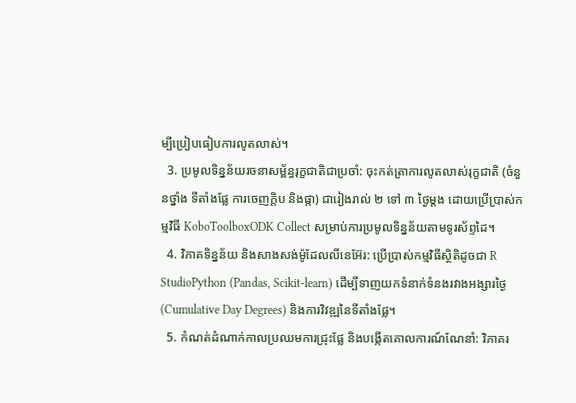ម្បីប្រៀបធៀបការលូតលាស់។
  3. ប្រមូលទិន្នន័យរចនាសម្ព័ន្ធរុក្ខជាតិជាប្រចាំ: ចុះកត់ត្រាការលូតលាស់រុក្ខជាតិ (ចំនួនថ្នាំង ទីតាំងផ្លែ ការចេញក្តិប និងផ្កា) ជារៀងរាល់ ២ ទៅ ៣ ថ្ងៃម្តង ដោយប្រើប្រាស់កម្មវិធី KoboToolboxODK Collect សម្រាប់ការប្រមូលទិន្នន័យតាមទូរស័ព្ទដៃ។
  4. វិភាគទិន្នន័យ និងសាងសង់ម៉ូដែលលីនេអ៊ែរ: ប្រើប្រាស់កម្មវិធីស្ថិតិដូចជា R StudioPython (Pandas, Scikit-learn) ដើម្បីទាញយកទំនាក់ទំនងរវាងអង្សារថ្ងៃ (Cumulative Day Degrees) និងការវិវឌ្ឍនៃទីតាំងផ្លែ។
  5. កំណត់ដំណាក់កាលប្រឈមការជ្រុះផ្លែ និងបង្កើតគោលការណ៍ណែនាំ: វិភាគរ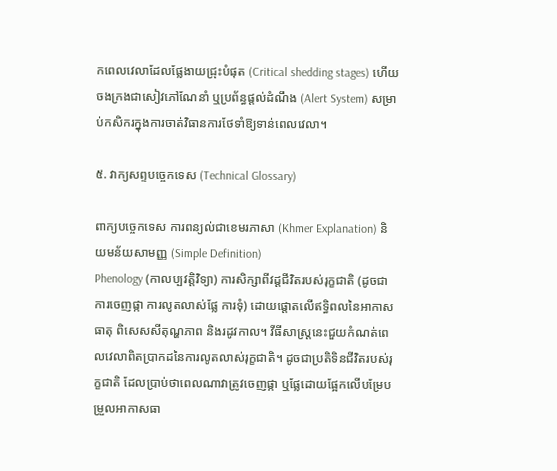កពេលវេលាដែលផ្លែងាយជ្រុះបំផុត (Critical shedding stages) ហើយចងក្រងជាសៀវភៅណែនាំ ឬប្រព័ន្ធផ្តល់ដំណឹង (Alert System) សម្រាប់កសិករក្នុងការចាត់វិធានការថែទាំឱ្យទាន់ពេលវេលា។

៥. វាក្យសព្ទបច្ចេកទេស (Technical Glossary)

ពាក្យបច្ចេកទេស ការពន្យល់ជាខេមរភាសា (Khmer Explanation) និយមន័យសាមញ្ញ (Simple Definition)
Phenology (កាលប្បវត្តិវិទ្យា) ការសិក្សាពីវដ្តជីវិតរបស់រុក្ខជាតិ (ដូចជាការចេញផ្កា ការលូតលាស់ផ្លែ ការទុំ) ដោយផ្តោតលើឥទ្ធិពលនៃអាកាសធាតុ ពិសេសសីតុណ្ហភាព និងរដូវកាល។ វីធីសាស្ត្រនេះជួយកំណត់ពេលវេលាពិតប្រាកដនៃការលូតលាស់រុក្ខជាតិ។ ដូចជាប្រតិទិនជីវិតរបស់រុក្ខជាតិ ដែលប្រាប់ថាពេលណាវាត្រូវចេញផ្កា ឬផ្លែដោយផ្អែកលើបម្រែបម្រួលអាកាសធា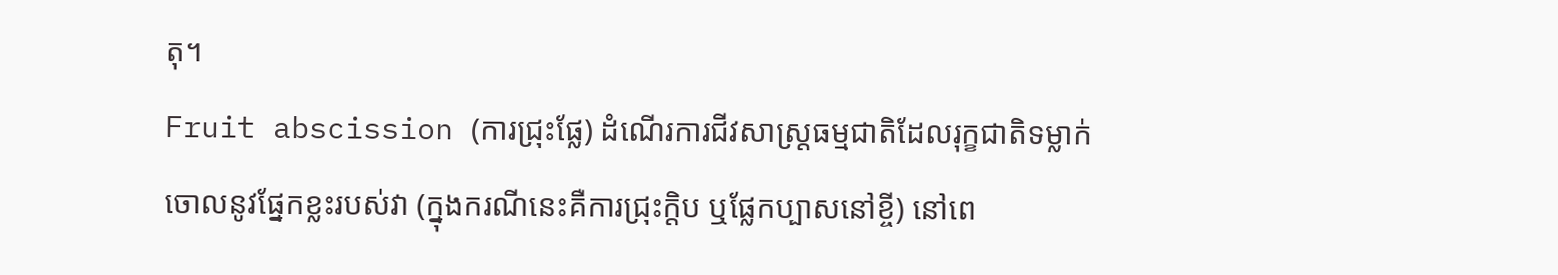តុ។
Fruit abscission (ការជ្រុះផ្លែ) ដំណើរការជីវសាស្ត្រធម្មជាតិដែលរុក្ខជាតិទម្លាក់ចោលនូវផ្នែកខ្លះរបស់វា (ក្នុងករណីនេះគឺការជ្រុះក្តិប ឬផ្លែកប្បាសនៅខ្ចី) នៅពេ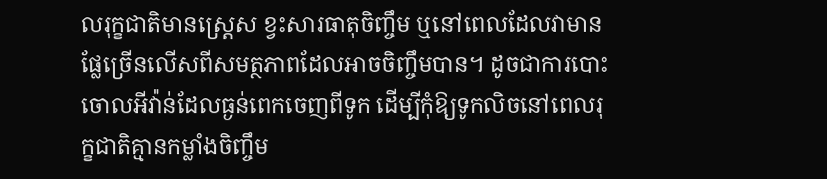លរុក្ខជាតិមានស្ត្រេស ខ្វះសារធាតុចិញ្ចឹម ឬនៅពេលដែលវាមានផ្លែច្រើនលើសពីសមត្ថភាពដែលអាចចិញ្ចឹមបាន។ ដូចជាការបោះចោលអីវ៉ាន់ដែលធ្ងន់ពេកចេញពីទូក ដើម្បីកុំឱ្យទូកលិចនៅពេលរុក្ខជាតិគ្មានកម្លាំងចិញ្ចឹម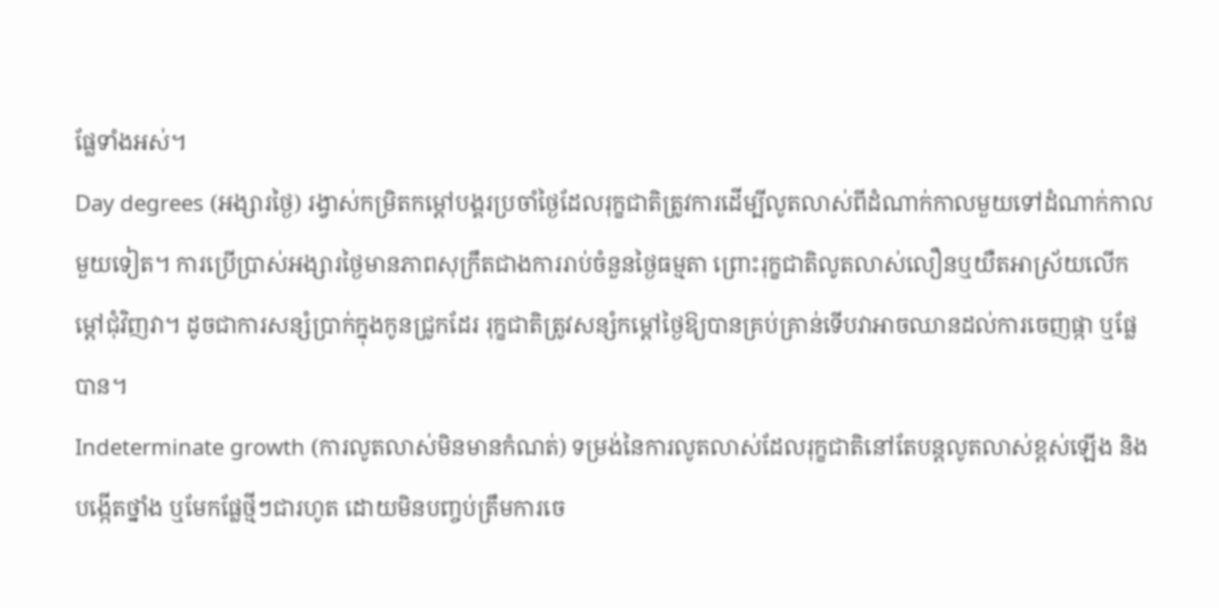ផ្លែទាំងអស់។
Day degrees (អង្សារថ្ងៃ) រង្វាស់កម្រិតកម្ដៅបង្គរប្រចាំថ្ងៃដែលរុក្ខជាតិត្រូវការដើម្បីលូតលាស់ពីដំណាក់កាលមួយទៅដំណាក់កាលមួយទៀត។ ការប្រើប្រាស់អង្សារថ្ងៃមានភាពសុក្រឹតជាងការរាប់ចំនួនថ្ងៃធម្មតា ព្រោះរុក្ខជាតិលូតលាស់លឿនឬយឺតអាស្រ័យលើកម្តៅជុំវិញវា។ ដូចជាការសន្សំប្រាក់ក្នុងកូនជ្រូកដែរ រុក្ខជាតិត្រូវសន្សំកម្ដៅថ្ងៃឱ្យបានគ្រប់គ្រាន់ទើបវាអាចឈានដល់ការចេញផ្កា ឬផ្លែបាន។
Indeterminate growth (ការលូតលាស់មិនមានកំណត់) ទម្រង់នៃការលូតលាស់ដែលរុក្ខជាតិនៅតែបន្តលូតលាស់ខ្ពស់ឡើង និងបង្កើតថ្នាំង ឬមែកផ្លែថ្មីៗជារហូត ដោយមិនបញ្ចប់ត្រឹមការចេ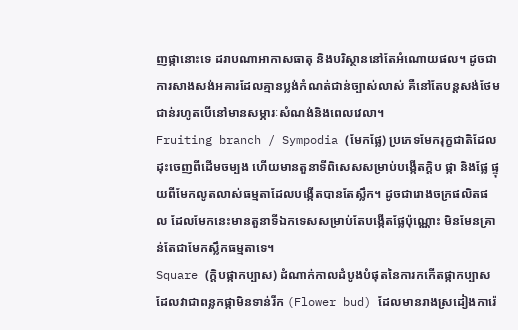ញផ្កានោះទេ ដរាបណាអាកាសធាតុ និងបរិស្ថាននៅតែអំណោយផល។ ដូចជាការសាងសង់អគារដែលគ្មានប្លង់កំណត់ជាន់ច្បាស់លាស់ គឺនៅតែបន្តសង់ថែមជាន់រហូតបើនៅមានសម្ភារៈសំណង់និងពេលវេលា។
Fruiting branch / Sympodia (មែកផ្លែ) ប្រភេទមែករុក្ខជាតិដែលដុះចេញពីដើមចម្បង ហើយមានតួនាទីពិសេសសម្រាប់បង្កើតក្តិប ផ្កា និងផ្លែ ផ្ទុយពីមែកលូតលាស់ធម្មតាដែលបង្កើតបានតែស្លឹក។ ដូចជារោងចក្រផលិតផល ដែលមែកនេះមានតួនាទីឯកទេសសម្រាប់តែបង្កើតផ្លែប៉ុណ្ណោះ មិនមែនគ្រាន់តែជាមែកស្លឹកធម្មតាទេ។
Square (ក្តិបផ្កាកប្បាស) ដំណាក់កាលដំបូងបំផុតនៃការកកើតផ្កាកប្បាស ដែលវាជាពន្លកផ្កាមិនទាន់រីក (Flower bud) ដែលមានរាងស្រដៀងការ៉េ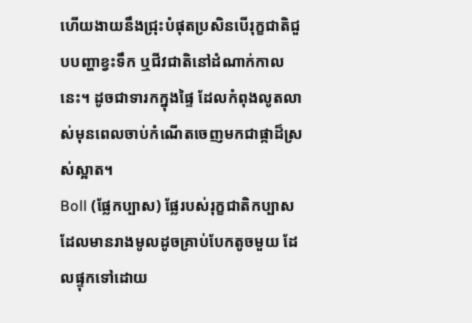ហើយងាយនឹងជ្រុះបំផុតប្រសិនបើរុក្ខជាតិជួបបញ្ហាខ្វះទឹក ឬជីវជាតិនៅដំណាក់កាលនេះ។ ដូចជាទារកក្នុងផ្ទៃ ដែលកំពុងលូតលាស់មុនពេលចាប់កំណើតចេញមកជាផ្កាដ៏ស្រស់ស្អាត។
Boll (ផ្លែកប្បាស) ផ្លែរបស់រុក្ខជាតិកប្បាសដែលមានរាងមូលដូចគ្រាប់បែកតូចមួយ ដែលផ្ទុកទៅដោយ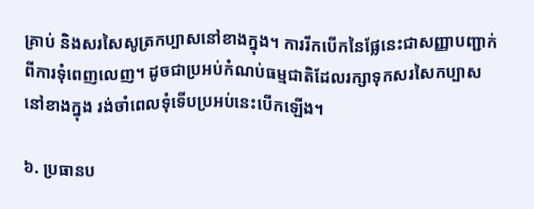គ្រាប់ និងសរសៃសូត្រកប្បាសនៅខាងក្នុង។ ការរីកបើកនៃផ្លែនេះជាសញ្ញាបញ្ជាក់ពីការទុំពេញលេញ។ ដូចជាប្រអប់កំណប់ធម្មជាតិដែលរក្សាទុកសរសៃកប្បាសនៅខាងក្នុង រង់ចាំពេលទុំទើបប្រអប់នេះបើកឡើង។

៦. ប្រធានប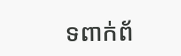ទពាក់ព័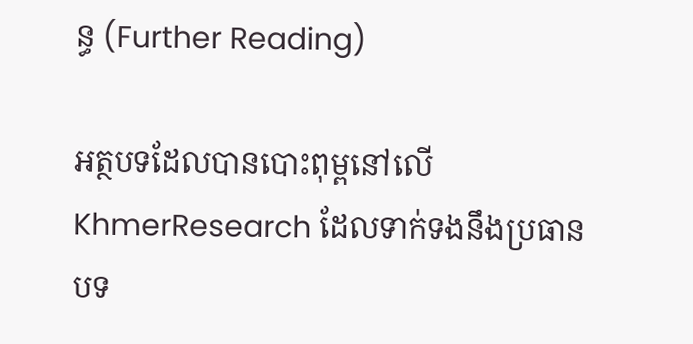ន្ធ (Further Reading)

អត្ថបទដែលបានបោះពុម្ពនៅលើ KhmerResearch ដែលទាក់ទងនឹងប្រធានបទ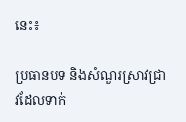នេះ៖

ប្រធានបទ និងសំណួរស្រាវជ្រាវដែលទាក់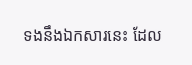ទងនឹងឯកសារនេះ ដែល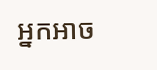អ្នកអាច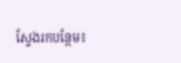ស្វែងរកបន្ថែម៖